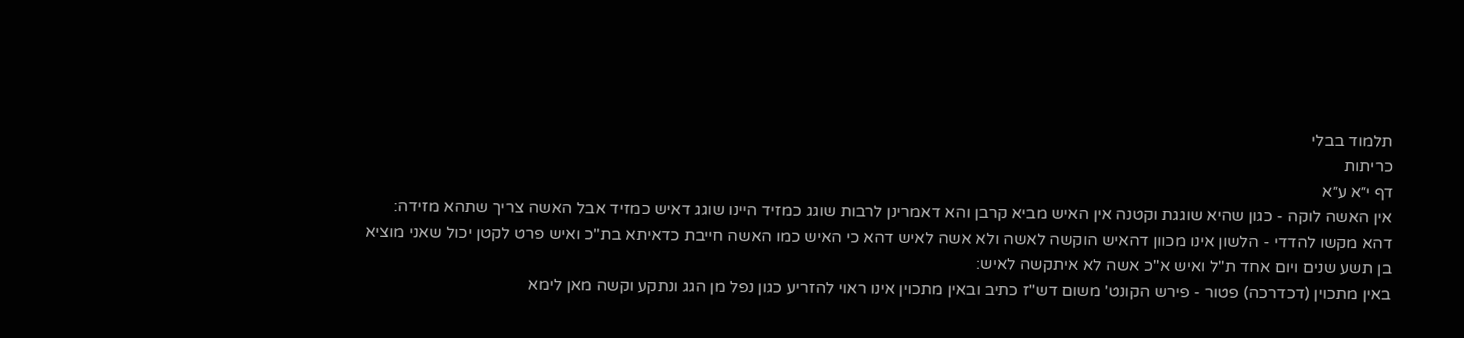תלמוד בבלי
כריתות
דף י״א ע״א
אין האשה לוקה - כגון שהיא שוגגת וקטנה אין האיש מביא קרבן והא דאמרינן לרבות שוגג כמזיד היינו שוגג דאיש כמזיד אבל האשה צריך שתהא מזידה:
דהא מקשו להדדי - הלשון אינו מכוון דהאיש הוקשה לאשה ולא אשה לאיש דהא כי האיש כמו האשה חייבת כדאיתא בת"כ ואיש פרט לקטן יכול שאני מוציא בן תשע שנים ויום אחד ת"ל ואיש א"כ אשה לא איתקשה לאיש:
באין מתכוין (דכדרכה) פטור - פירש הקונט' משום דש"ז כתיב ובאין מתכוין אינו ראוי להזריע כגון נפל מן הגג ונתקע וקשה מאן לימא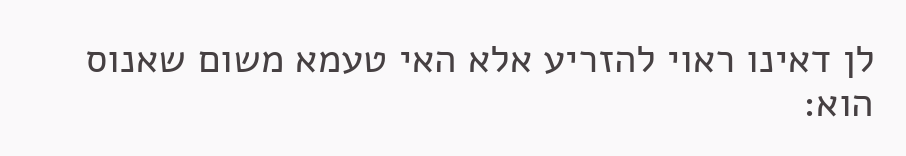לן דאינו ראוי להזריע אלא האי טעמא משום שאנוס הוא: